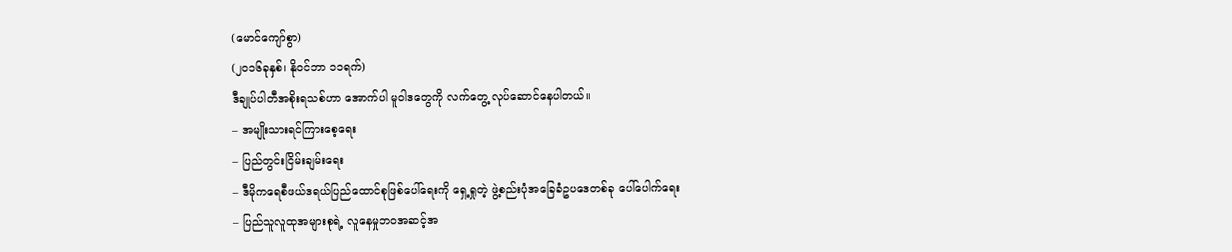(မောင်ကျော်စွာ)
(၂၀၁၆ခုနှစ်၊ နိုဝင်ဘာ ၁၁ရက်)
ဒီချုပ်ပါတီအစိုးရသစ်ဟာ အောက်ပါ မူဝါဒတွေကို လက်တွေ့ လုပ်ဆောင်နေပါတယ်။
– အမျိုးသားရင်ကြားစေ့ရေး
– ပြည်တွင်းငြိမ်းချမ်းရေး
– ဒီမိုကရေစီဖယ်ဒရယ်ပြည်ထောင်စုဖြစ်ပေါ်ရေးကို ရှေ့ရှုတဲ့ ဖွဲ့စည်းပုံအခြေခံဥပဒေတစ်ခု ပေါ်ပေါက်ရေး
– ပြည်သူလူထုအများစုရဲ့ လူနေမှုဘဝအဆင့်အ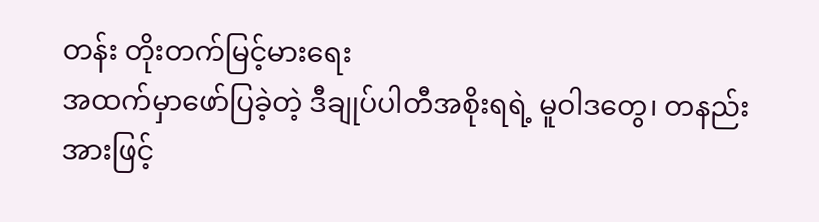တန်း တိုးတက်မြင့်မားရေး
အထက်မှာဖော်ပြခဲ့တဲ့ ဒီချုပ်ပါတီအစိုးရရဲ့ မူဝါဒတွေ၊ တနည်းအားဖြင့်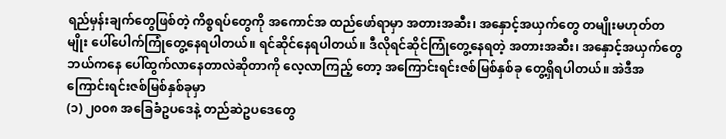ရည်မှန်းချက်တွေဖြစ်တဲ့ ကိစ္စရပ်တွေကို အကောင်အ ထည်ဖော်ရာမှာ အတားအဆီး၊ အနှောင့်အယှက်တွေ တမျိုးမဟုတ်တမျိုး ပေါ်ပေါက်ကြုံတွေ့နေရပါတယ်။ ရင်ဆိုင်နေရပါတယ်။ ဒီလိုရင်ဆိုင်ကြုံတွေ့နေရတဲ့ အတားအဆီး၊ အနှောင့်အယှက်တွေ ဘယ်ကနေ ပေါ်ထွက်လာနေတာလဲဆိုတာကို လေ့လာကြည့် တော့ အကြောင်းရင်းဇစ်မြစ်နှစ်ခု တွေ့ရှိရပါတယ်။ အဲဒီအကြောင်းရင်းဇစ်မြစ်နှစ်ခုမှာ
(၁) ၂၀၀၈ အခြေခံဥပဒေနဲ့ တည်ဆဲဥပဒေတွေ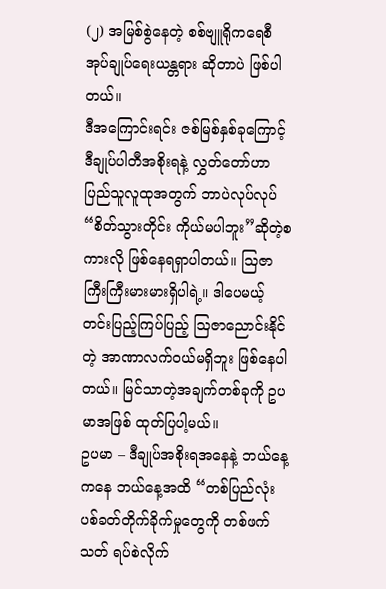(၂) အမြစ်စွဲနေတဲ့ စစ်ဗျူရိုကရေစီ အုပ်ချုပ်ရေးယန္တရား ဆိုတာပဲ ဖြစ်ပါတယ်။
ဒီအကြောင်းရင်း ဇစ်မြစ်နှစ်ခုကြောင့် ဒီချုပ်ပါတီအစိုးရနဲ့ လွှတ်တော်ဟာ ပြည်သူလူထုအတွက် ဘာပဲလုပ်လုပ် “စိတ်သွားတိုင်း ကိုယ်မပါဘူး”ဆိုတဲ့စကားလို ဖြစ်နေရရှာပါတယ်။ ဩဇာကြီးကြီးမားမားရှိပါရဲ့။ ဒါပေမယ့် တင်းပြည့်ကြပ်ပြည့် ဩဇာညောင်းနိုင် တဲ့ အာဏာလက်ဝယ်မရှိဘူး ဖြစ်နေပါတယ်။ မြင်သာတဲ့အချက်တစ်ခုကို ဥပမာအဖြစ် ထုတ်ပြပါ့မယ်။
ဥပမာ – ဒီချုပ်အစိုးရအနေနဲ့ ဘယ်နေ့ကနေ ဘယ်နေ့အထိ “တစ်ပြည်လုံး ပစ်ခတ်တိုက်ခိုက်မှုတွေကို တစ်ဖက်သတ် ရပ်စဲလိုက်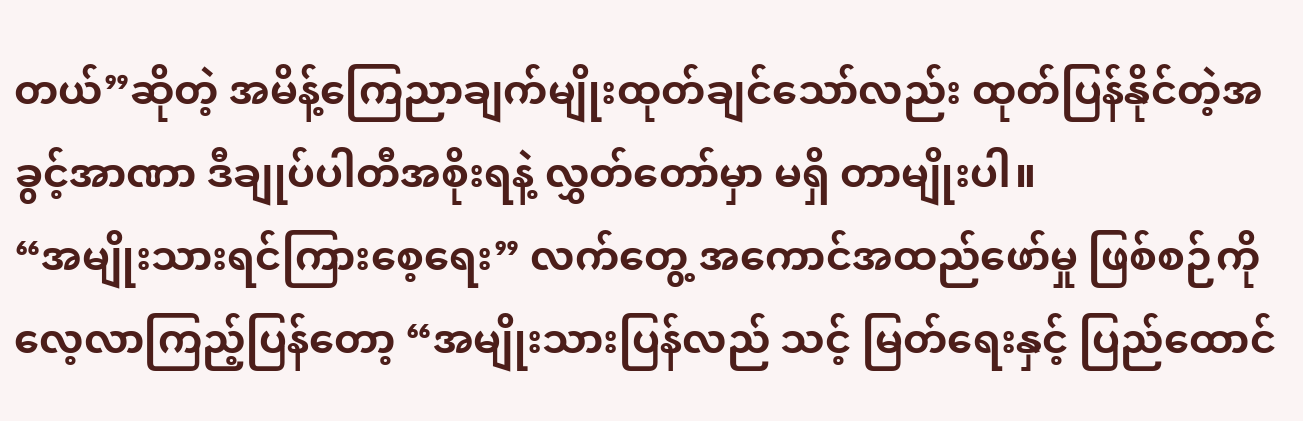တယ်”ဆိုတဲ့ အမိန့်ကြေညာချက်မျိုးထုတ်ချင်သော်လည်း ထုတ်ပြန်နိုင်တဲ့အခွင့်အာဏာ ဒီချုပ်ပါတီအစိုးရနဲ့ လွှတ်တော်မှာ မရှိ တာမျိုးပါ။
“အမျိုးသားရင်ကြားစေ့ရေး” လက်တွေ့ အကောင်အထည်ဖော်မှု ဖြစ်စဉ်ကို လေ့လာကြည့်ပြန်တော့ “အမျိုးသားပြန်လည် သင့် မြတ်ရေးနှင့် ပြည်ထောင်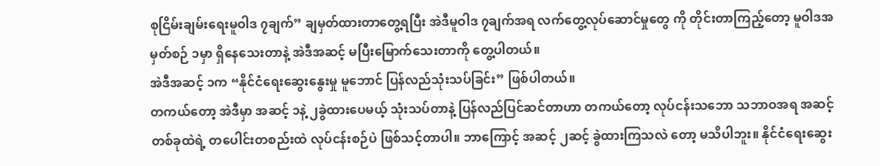စုငြိမ်းချမ်းရေးမူဝါဒ ၇ချက်” ချမှတ်ထားတာတွေ့ရပြီး အဲဒီမူဝါဒ ၇ချက်အရ လက်တွေ့လုပ်ဆောင်မှုတွေ ကို တိုင်းတာကြည့်တော့ မူဝါဒအမှတ်စဉ် ၁မှာ ရှိနေသေးတာနဲ့ အဲဒီအဆင့် မပြီးမြောက်သေးတာကို တွေ့ပါတယ်။
အဲဒီအဆင့် ၁က “နိုင်ငံရေးဆွေးနွေးမှု မူဘောင် ပြန်လည်သုံးသပ်ခြင်း” ဖြစ်ပါတယ်။
တကယ်တော့ အဲဒီမှာ အဆင့် ၁နဲ့ ၂ခွဲထားပေမယ့် သုံးသပ်တာနဲ့ ပြန်လည်ပြင်ဆင်တာဟာ တကယ်တော့ လုပ်ငန်းသဘော သဘာဝအရ အဆင့်တစ်ခုထဲရဲ့ တပေါင်းတစည်းထဲ လုပ်ငန်းစဉ်ပဲ ဖြစ်သင့်တာပါ။ ဘာကြောင့် အဆင့် ၂ဆင့် ခွဲထားကြသလဲ တော့ မသိပါဘူး။ နိုင်ငံရေးဆွေး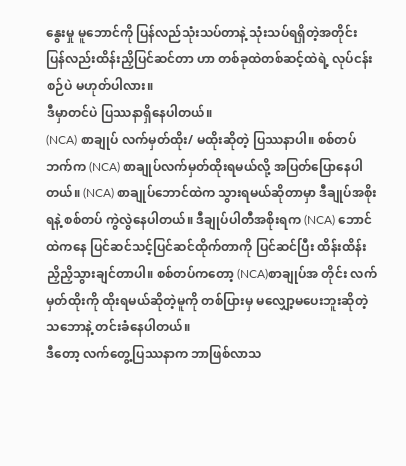နွေးမှု မူဘောင်ကို ပြန်လည်သုံးသပ်တာနဲ့ သုံးသပ်ရရှိတဲ့အတိုင်း ပြန်လည်းထိန်းညှိပြင်ဆင်တာ ဟာ တစ်ခုထဲတစ်ဆင့်ထဲရဲ့ လုပ်ငန်းစဉ်ပဲ မဟုတ်ပါလား။
ဒီမှာတင်ပဲ ပြဿနာရှိနေပါတယ်။
(NCA) စာချုပ် လက်မှတ်ထိုး/ မထိုးဆိုတဲ့ ပြဿနာပါ။ စစ်တပ်ဘက်က (NCA) စာချုပ်လက်မှတ်ထိုးရမယ်လို့ အပြတ်ပြောနေပါ တယ်။ (NCA) စာချုပ်ဘောင်ထဲက သွားရမယ်ဆိုတာမှာ ဒီချုပ်အစိုးရနဲ့ စစ်တပ် ကွဲလွဲနေပါတယ်။ ဒီချုပ်ပါတီအစိုးရက (NCA) ဘောင်ထဲကနေ ပြင်ဆင်သင့်ပြင်ဆင်ထိုက်တာကို ပြင်ဆင်ပြီး ထိန်းထိန်းညှိညှိသွားချင်တာပါ။ စစ်တပ်ကတော့ (NCA)စာချုပ်အ တိုင်း လက်မှတ်ထိုးကို ထိုးရမယ်ဆိုတဲ့မူကို တစ်ပြားမှ မလျှော့မပေးဘူးဆိုတဲ့သဘောနဲ့ တင်းခံနေပါတယ်။
ဒီတော့ လက်တွေ့ပြဿနာက ဘာဖြစ်လာသ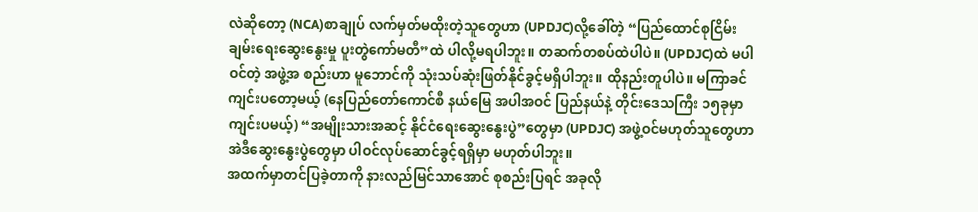လဲဆိုတော့ (NCA)စာချုပ် လက်မှတ်မထိုးတဲ့သူတွေဟာ (UPDJC)လို့ခေါ်တဲ့ “ပြည်ထောင်စုငြိမ်းချမ်းရေးဆွေးနွေးမှု ပူးတွဲကော်မတီ”ထဲ ပါလို့မရပါဘူး။ တဆက်တစပ်ထဲပါပဲ။ (UPDJC)ထဲ မပါဝင်တဲ့ အဖွဲ့အ စည်းဟာ မူဘောင်ကို သုံးသပ်ဆုံးဖြတ်နိုင်ခွင့်မရှိပါဘူး။ ထိုနည်းတူပါပဲ။ မကြာခင်ကျင်းပတော့မယ့် (နေပြည်တော်ကောင်စီ နယ်မြေ အပါအဝင် ပြည်နယ်နဲ့ တိုင်းဒေသကြီး ၁၅ခုမှာကျင်းပမယ့်) “အမျိုးသားအဆင့် နိုင်ငံရေးဆွေးနွေးပွဲ”တွေမှာ (UPDJC) အဖွဲ့ဝင်မဟုတ်သူတွေဟာ အဲဒီဆွေးနွေးပွဲတွေမှာ ပါဝင်လုပ်ဆောင်ခွင့်ရရှိမှာ မဟုတ်ပါဘူး။
အထက်မှာတင်ပြခဲ့တာကို နားလည်မြင်သာအောင် စုစည်းပြရင် အခုလို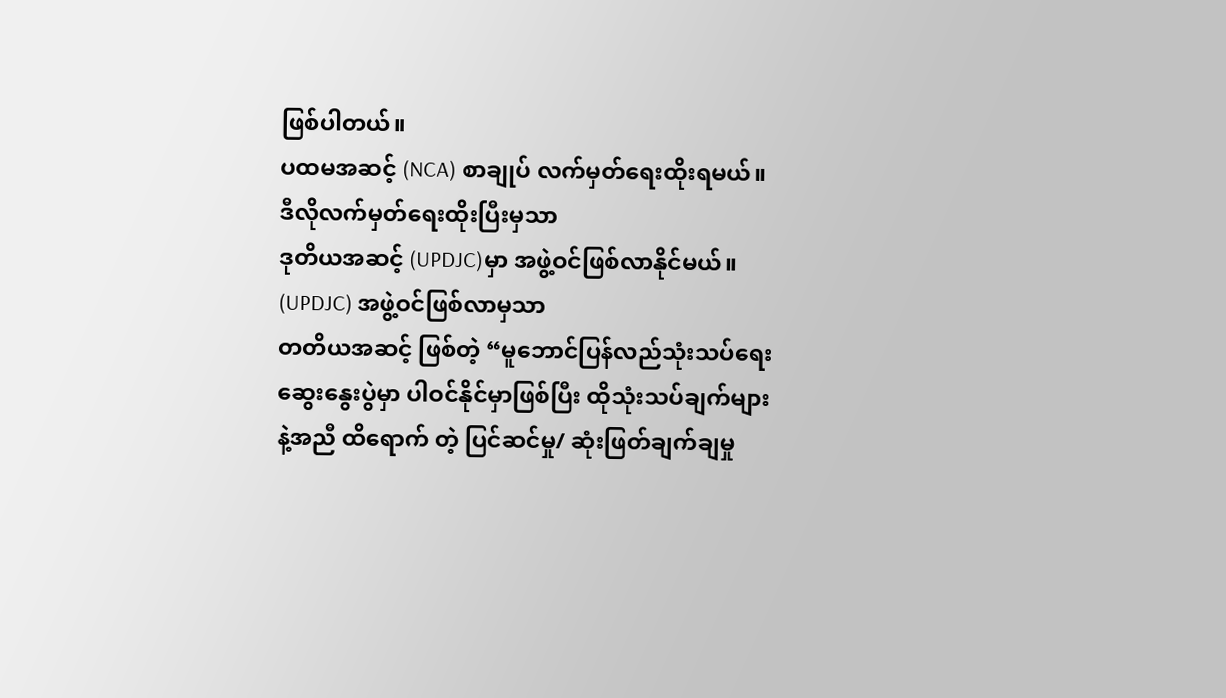ဖြစ်ပါတယ်။
ပထမအဆင့် (NCA) စာချုပ် လက်မှတ်ရေးထိုးရမယ်။ ဒီလိုလက်မှတ်ရေးထိုးပြီးမှသာ
ဒုတိယအဆင့် (UPDJC)မှာ အဖွဲ့ဝင်ဖြစ်လာနိုင်မယ်။ (UPDJC) အဖွဲ့ဝင်ဖြစ်လာမှသာ
တတိယအဆင့် ဖြစ်တဲ့ “မူဘောင်ပြန်လည်သုံးသပ်ရေး ဆွေးနွေးပွဲမှာ ပါဝင်နိုင်မှာဖြစ်ပြီး ထိုသုံးသပ်ချက်များနဲ့အညီ ထိရောက် တဲ့ ပြင်ဆင်မှု/ ဆုံးဖြတ်ချက်ချမှု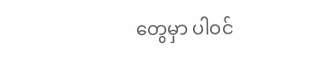တွေမှာ ပါဝင်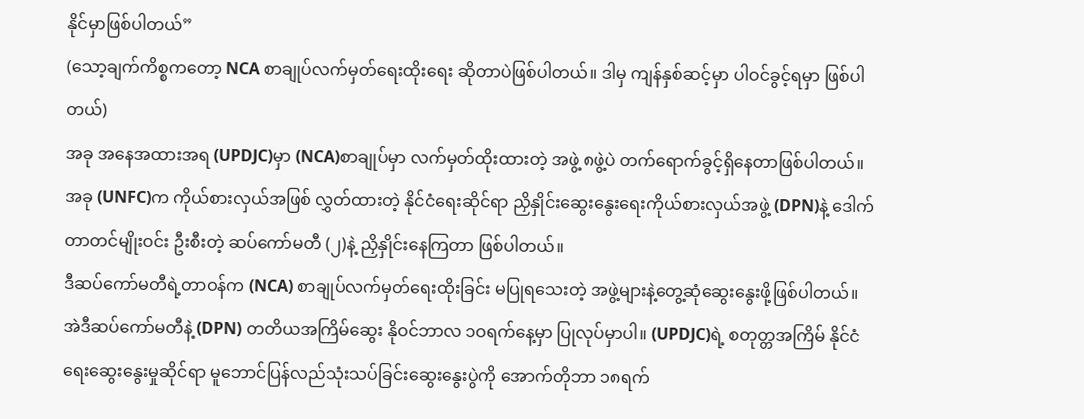နိုင်မှာဖြစ်ပါတယ်”
(သော့ချက်ကိစ္စကတော့ NCA စာချုပ်လက်မှတ်ရေးထိုးရေး ဆိုတာပဲဖြစ်ပါတယ်။ ဒါမှ ကျန်နှစ်ဆင့်မှာ ပါဝင်ခွင့်ရမှာ ဖြစ်ပါတယ်)
အခု အနေအထားအရ (UPDJC)မှာ (NCA)စာချုပ်မှာ လက်မှတ်ထိုးထားတဲ့ အဖွဲ့ ၈ဖွဲ့ပဲ တက်ရောက်ခွင့်ရှိနေတာဖြစ်ပါတယ်။ အခု (UNFC)က ကိုယ်စားလှယ်အဖြစ် လွှတ်ထားတဲ့ နိုင်ငံရေးဆိုင်ရာ ညှိနှိုင်းဆွေးနွေးရေးကိုယ်စားလှယ်အဖွဲ့ (DPN)နဲ့ ဒေါက် တာတင်မျိုးဝင်း ဦးစီးတဲ့ ဆပ်ကော်မတီ (၂)နဲ့ ညှိနှိုင်းနေကြတာ ဖြစ်ပါတယ်။
ဒီဆပ်ကော်မတီရဲ့တာဝန်က (NCA) စာချုပ်လက်မှတ်ရေးထိုးခြင်း မပြုရသေးတဲ့ အဖွဲ့များနဲ့တွေ့ဆုံဆွေးနွေးဖို့ဖြစ်ပါတယ်။
အဲဒီဆပ်ကော်မတီနဲ့ (DPN) တတိယအကြိမ်ဆွေး နိုဝင်ဘာလ ၁ဝရက်နေ့မှာ ပြုလုပ်မှာပါ။ (UPDJC)ရဲ့ စတုတ္တအကြိမ် နိုင်ငံ ရေးဆွေးနွေးမှုဆိုင်ရာ မူဘောင်ပြန်လည်သုံးသပ်ခြင်းဆွေးနွေးပွဲကို အောက်တိုဘာ ၁၈ရက်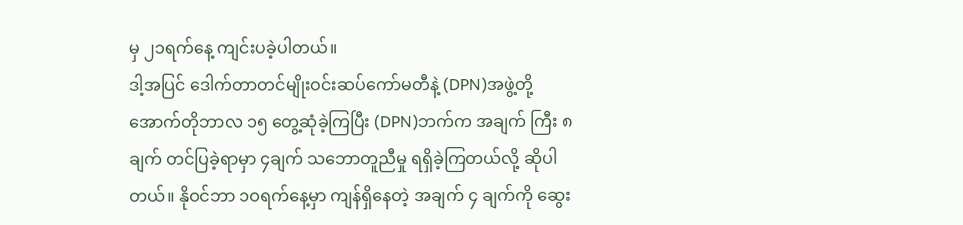မှ ၂၁ရက်နေ့ ကျင်းပခဲ့ပါတယ်။
ဒါ့အပြင် ဒေါက်တာတင်မျိုးဝင်းဆပ်ကော်မတီနဲ့ (DPN)အဖွဲ့တို့ အောက်တိုဘာလ ၁၅ တွေ့ဆုံခဲ့ကြပြီး (DPN)ဘက်က အချက် ကြီး ၈ချက် တင်ပြခဲ့ရာမှာ ၄ချက် သဘောတူညီမှု ရရှိခဲ့ကြတယ်လို့ ဆိုပါတယ်။ နိုဝင်ဘာ ၁ဝရက်နေ့မှာ ကျန်ရှိနေတဲ့ အချက် ၄ ချက်ကို ဆွေး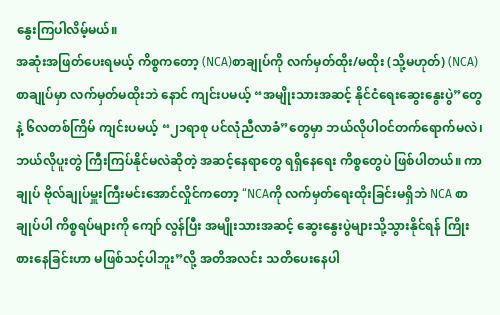နွေးကြပါလိမ့်မယ်။
အဆုံးအဖြတ်ပေးရမယ့် ကိစ္စကတော့ (NCA)စာချုပ်ကို လက်မှတ်ထိုး/မထိုး (သို့မဟုတ်) (NCA)စာချုပ်မှာ လက်မှတ်မထိုးဘဲ နောင် ကျင်းပမယ့် “အမျိုးသားအဆင့် နိုင်ငံရေးဆွေးနွေးပွဲ”တွေနဲ့ ၆လတစ်ကြိမ် ကျင်းပမယ့် “၂၁ရာစု ပင်လုံညီလာခံ”တွေမှာ ဘယ်လိုပါဝင်တက်ရောက်မလဲ၊ ဘယ်လိုပူးတွဲ ကြီးကြပ်နိုင်မလဲဆိုတဲ့ အဆင့်နေရာတွေ ရရှိနေရေး ကိစ္စတွေပဲ ဖြစ်ပါတယ်။ ကာချုပ် ဗိုလ်ချုပ်မှူးကြီးမင်းအောင်လှိုင်ကတော့ “NCAကို လက်မှတ်ရေးထိုးခြင်းမရှိဘဲ NCA စာချုပ်ပါ ကိစ္စရပ်များကို ကျော် လွန်ပြီး အမျိုးသားအဆင့် ဆွေးနွေးပွဲများသို့သွားနိုင်ရန် ကြိုးစားနေခြင်းဟာ မဖြစ်သင့်ပါဘူး”လို့ အတိအလင်း သတိပေးနေပါ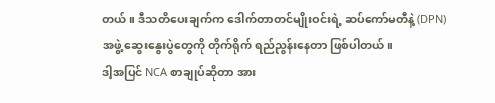တယ်။ ဒီသတိပေးချက်က ဒေါက်တာတင်မျိုးဝင်းရဲ့ ဆပ်ကော်မတီနဲ့ (DPN)အဖွဲ့ ဆွေးနွေးပွဲတွေကို တိုက်ရိုက် ရည်ညွန်းနေတာ ဖြစ်ပါတယ်။
ဒါ့အပြင် NCA စာချုပ်ဆိုတာ အား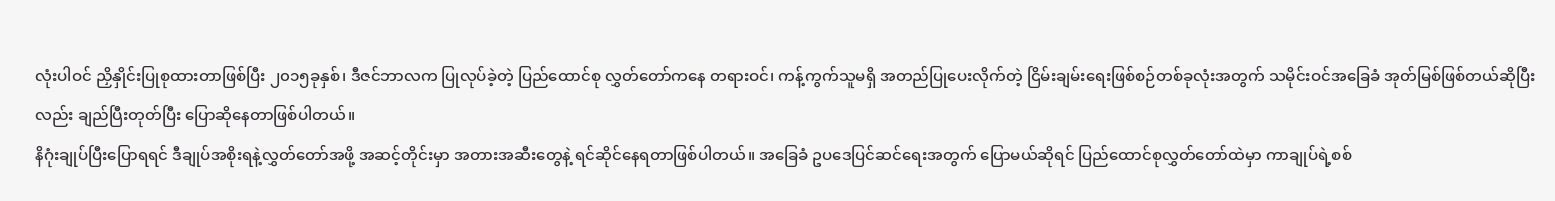လုံးပါဝင် ညှိနှိုင်းပြုစုထားတာဖြစ်ပြီး ၂၀၁၅ခုနှစ်၊ ဒီဇင်ဘာလက ပြုလုပ်ခဲ့တဲ့ ပြည်ထောင်စု လွှတ်တော်ကနေ တရားဝင်၊ ကန့်ကွက်သူမရှိ အတည်ပြုပေးလိုက်တဲ့ ငြိမ်းချမ်းရေးဖြစ်စဉ်တစ်ခုလုံးအတွက် သမိုင်းဝင်အခြေခံ အုတ်မြစ်ဖြစ်တယ်ဆိုပြီးလည်း ချည်ပြီးတုတ်ပြီး ပြောဆိုနေတာဖြစ်ပါတယ်။
နိဂုံးချုပ်ပြီးပြောရရင် ဒီချုပ်အစိုးရနဲ့လွှတ်တော်အဖို့ အဆင့်တိုင်းမှာ အတားအဆီးတွေနဲ့ ရင်ဆိုင်နေရတာဖြစ်ပါတယ်။ အခြေခံ ဥပဒေပြင်ဆင်ရေးအတွက် ပြောမယ်ဆိုရင် ပြည်ထောင်စုလွှတ်တော်ထဲမှာ ကာချုပ်ရဲ့စစ်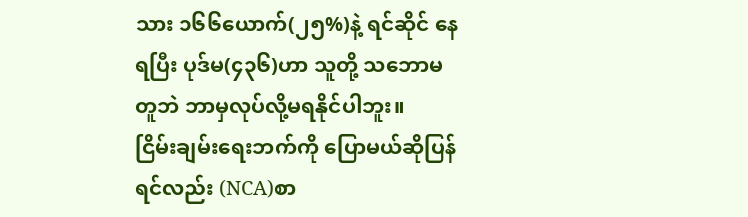သား ၁၆၆ယောက်(၂၅%)နဲ့ ရင်ဆိုင် နေရပြီး ပုဒ်မ(၄၃၆)ဟာ သူတို့ သဘောမတူဘဲ ဘာမှလုပ်လို့မရနိုင်ပါဘူး။
ငြိမ်းချမ်းရေးဘက်ကို ပြောမယ်ဆိုပြန်ရင်လည်း (NCA)စာ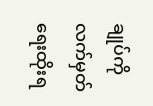ချုပ်ကို လက်မှတ်ရေးထိုးရ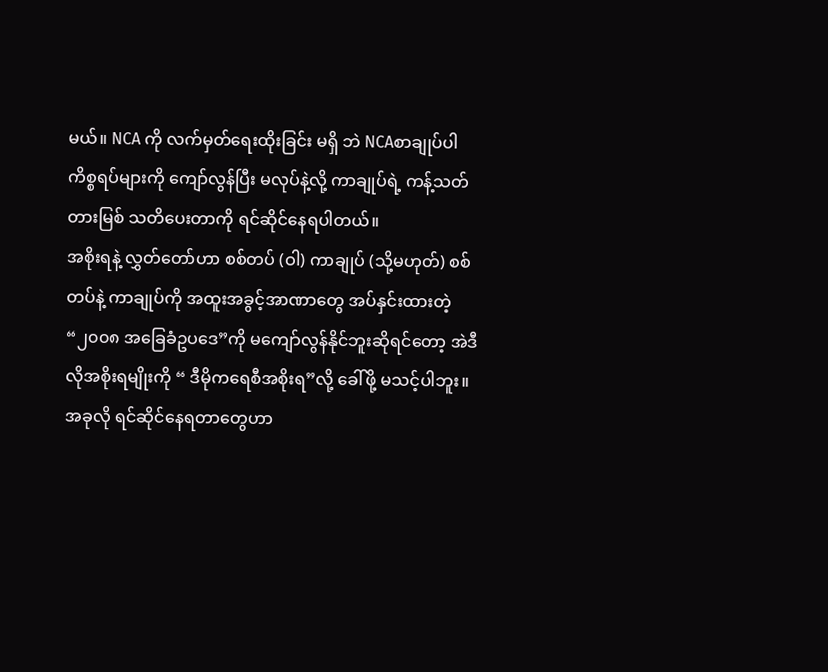မယ်။ NCA ကို လက်မှတ်ရေးထိုးခြင်း မရှိ ဘဲ NCAစာချုပ်ပါ ကိစ္စရပ်များကို ကျော်လွန်ပြီး မလုပ်နဲ့လို့ ကာချုပ်ရဲ့ ကန့်သတ်တားမြစ် သတိပေးတာကို ရင်ဆိုင်နေရပါတယ်။
အစိုးရနဲ့ လွှတ်တော်ဟာ စစ်တပ် (ဝါ) ကာချုပ် (သို့မဟုတ်) စစ်တပ်နဲ့ ကာချုပ်ကို အထူးအခွင့်အာဏာတွေ အပ်နှင်းထားတဲ့ “၂၀၀၈ အခြေခံဥပဒေ”ကို မကျော်လွန်နိုင်ဘူးဆိုရင်တော့ အဲဒီလိုအစိုးရမျိုးကို “ ဒီမိုကရေစီအစိုးရ”လို့ ခေါ်ဖို့ မသင့်ပါဘူး။
အခုလို ရင်ဆိုင်နေရတာတွေဟာ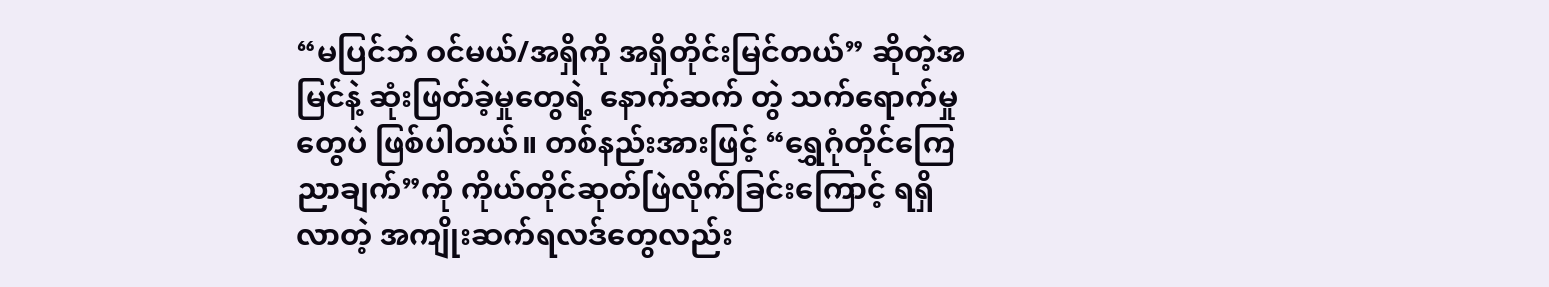“မပြင်ဘဲ ဝင်မယ်/အရှိကို အရှိတိုင်းမြင်တယ်” ဆိုတဲ့အမြင်နဲ့ ဆုံးဖြတ်ခဲ့မှုတွေရဲ့ နောက်ဆက် တွဲ သက်ရောက်မှုတွေပဲ ဖြစ်ပါတယ်။ တစ်နည်းအားဖြင့် “ရွှေဂုံတိုင်ကြေညာချက်”ကို ကိုယ်တိုင်ဆုတ်ဖြဲလိုက်ခြင်းကြောင့် ရရှိ လာတဲ့ အကျိုးဆက်ရလဒ်တွေလည်း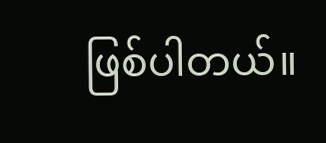ဖြစ်ပါတယ်။